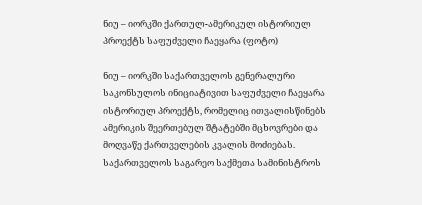ნიუ – იორკში ქართულ-ამერიკულ ისტორიულ პროექტს საფუძველი ჩაეყარა (ფოტო)

ნიუ – იორკში საქართველოს გენერალური საკონსულოს ინიციატივით საფუძველი ჩაეყარა ისტორიულ პროექტს, რომელიც ითვალისწინებს ამერიკის შეერთებულ შტატებში მცხოვრები და მოღვაწე ქართველების კვალის მოძიებას.
საქართველოს საგარეო საქმეთა სამინისტროს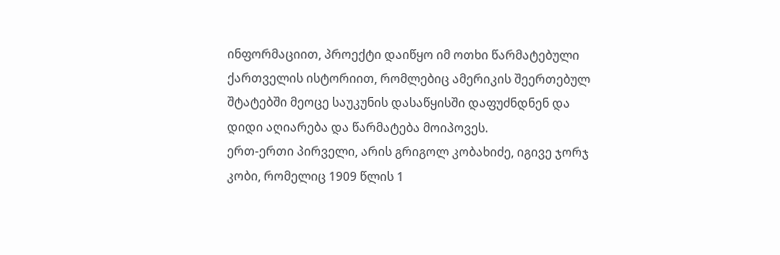ინფორმაციით, პროექტი დაიწყო იმ ოთხი წარმატებული ქართველის ისტორიით, რომლებიც ამერიკის შეერთებულ შტატებში მეოცე საუკუნის დასაწყისში დაფუძნდნენ და დიდი აღიარება და წარმატება მოიპოვეს.
ერთ-ერთი პირველი, არის გრიგოლ კობახიძე, იგივე ჯორჯ კობი, რომელიც 1909 წლის 1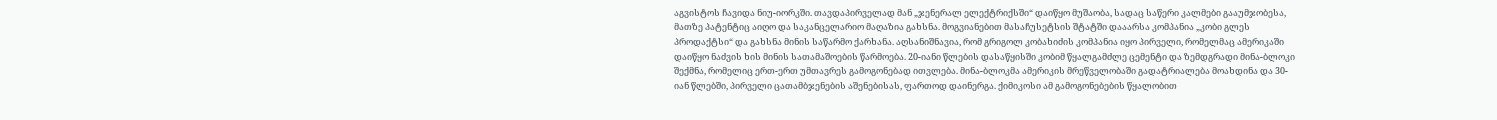აგვისტოს ჩავიდა ნიუ-იორკში. თავდაპირველად მან „ჯენერალ ელექტრიქსში“ დაიწყო მუშაობა, სადაც საწერი კალმები გააუმჯობესა, მათზე პატენტიც აიღო და საკანცელარიო მაღაზია გახსნა. მოგვიანებით მასაჩუსეტსის შტატში დააარსა კომპანია „კობი გლეს პროდაქტსი“ და გახსნა მინის საწარმო ქარხანა. აღსანიშნავია, რომ გრიგოლ კობახიძის კომპანია იყო პირველი, რომელმაც ამერიკაში დაიწყო ნაძვის ხის მინის სათამაშოების წარმოება. 20-იანი წლების დასაწყისში კობიმ წყალგამძლე ცემენტი და ზემდგრადი მინა-ბლოკი შექმნა, რომელიც ერთ-ერთ უმთავრეს გამოგონებად ითვლება. მინა-ბლოკმა ამერიკის მრეწველობაში გადატრიალება მოახდინა და 30-იან წლებში, პირველი ცათამბჯენების აშენებისას, ფართოდ დაინერგა. ქიმიკოსი ამ გამოგონებების წყალობით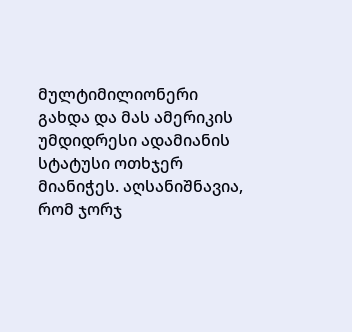მულტიმილიონერი გახდა და მას ამერიკის უმდიდრესი ადამიანის სტატუსი ოთხჯერ მიანიჭეს. აღსანიშნავია, რომ ჯორჯ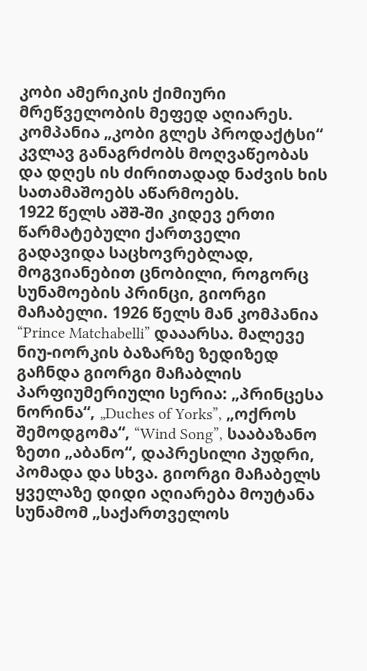კობი ამერიკის ქიმიური მრეწველობის მეფედ აღიარეს. კომპანია „კობი გლეს პროდაქტსი“ კვლავ განაგრძობს მოღვაწეობას და დღეს ის ძირითადად ნაძვის ხის სათამაშოებს აწარმოებს.
1922 წელს აშშ-ში კიდევ ერთი წარმატებული ქართველი გადავიდა საცხოვრებლად, მოგვიანებით ცნობილი, როგორც სუნამოების პრინცი, გიორგი მაჩაბელი. 1926 წელს მან კომპანია “Prince Matchabelli” დააარსა. მალევე ნიუ-იორკის ბაზარზე ზედიზედ გაჩნდა გიორგი მაჩაბლის პარფიუმერიული სერია: „პრინცესა ნორინა“, „Duches of Yorks”, „ოქროს შემოდგომა“, “Wind Song”, სააბაზანო ზეთი „აბანო“, დაპრესილი პუდრი, პომადა და სხვა. გიორგი მაჩაბელს ყველაზე დიდი აღიარება მოუტანა სუნამომ „საქართველოს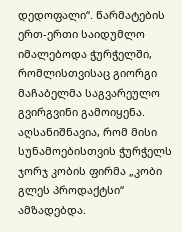დედოფალი“. წარმატების ერთ-ერთი საიდუმლო იმალებოდა ჭურჭელში, რომლისთვისაც გიორგი მაჩაბელმა საგვარეულო გვირგვინი გამოიყენა. აღსანიშნავია, რომ მისი სუნამოებისთვის ჭურჭელს ჯორჯ კობის ფირმა „კობი გლეს პროდაქტსი“ ამზადებდა.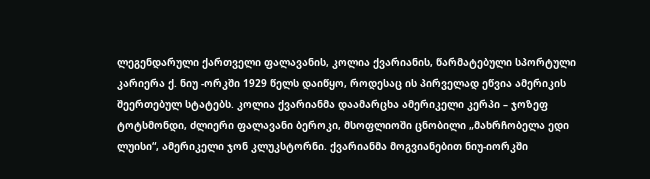ლეგენდარული ქართველი ფალავანის, კოლია ქვარიანის, წარმატებული სპორტული კარიერა ქ. ნიუ -ორკში 1929 წელს დაიწყო, როდესაც ის პირველად ეწვია ამერიკის შეერთებულ სტატებს. კოლია ქვარიანმა დაამარცხა ამერიკელი კერპი – ჯოზეფ ტოტსმონდი, ძლიერი ფალავანი ბეროკი, მსოფლიოში ცნობილი „მახრჩობელა ედი ლუისი“, ამერიკელი ჯონ კლუკსტორნი. ქვარიანმა მოგვიანებით ნიუ-იორკში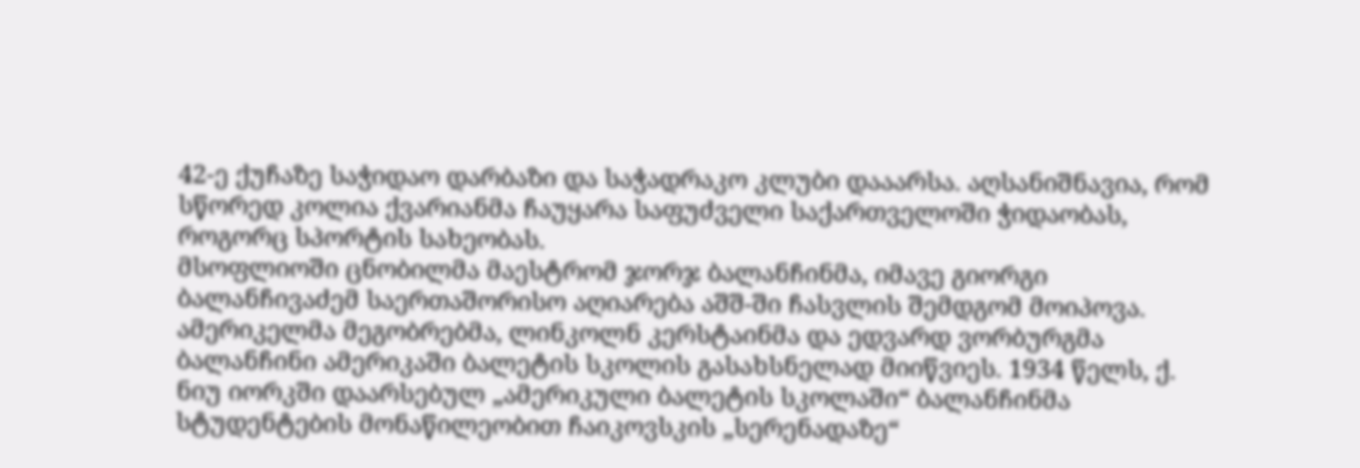42-ე ქუჩაზე საჭიდაო დარბაზი და საჭადრაკო კლუბი დააარსა. აღსანიშნავია, რომ სწორედ კოლია ქვარიანმა ჩაუყარა საფუძველი საქართველოში ჭიდაობას, როგორც სპორტის სახეობას.
მსოფლიოში ცნობილმა მაესტრომ ჯორჯ ბალანჩინმა, იმავე გიორგი ბალანჩივაძემ საერთაშორისო აღიარება აშშ-ში ჩასვლის შემდგომ მოიპოვა. ამერიკელმა მეგობრებმა, ლინკოლნ კერსტაინმა და ედვარდ ვორბურგმა ბალანჩინი ამერიკაში ბალეტის სკოლის გასახსნელად მიიწვიეს. 1934 წელს, ქ. ნიუ იორკში დაარსებულ „ამერიკული ბალეტის სკოლაში“ ბალანჩინმა სტუდენტების მონაწილეობით ჩაიკოვსკის „სერენადაზე“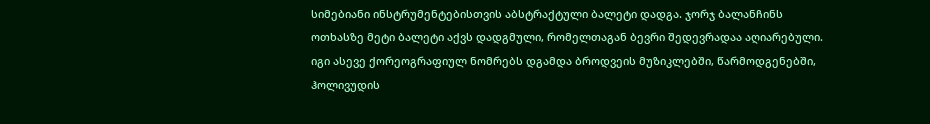სიმებიანი ინსტრუმენტებისთვის აბსტრაქტული ბალეტი დადგა. ჯორჯ ბალანჩინს ოთხასზე მეტი ბალეტი აქვს დადგმული, რომელთაგან ბევრი შედევრადაა აღიარებული. იგი ასევე ქორეოგრაფიულ ნომრებს დგამდა ბროდვეის მუზიკლებში, წარმოდგენებში, ჰოლივუდის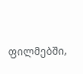ფილმებში,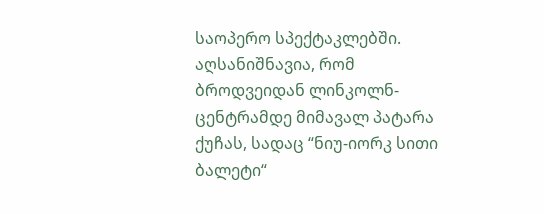საოპერო სპექტაკლებში. აღსანიშნავია, რომ ბროდვეიდან ლინკოლნ-ცენტრამდე მიმავალ პატარა ქუჩას, სადაც “ნიუ-იორკ სითი ბალეტი“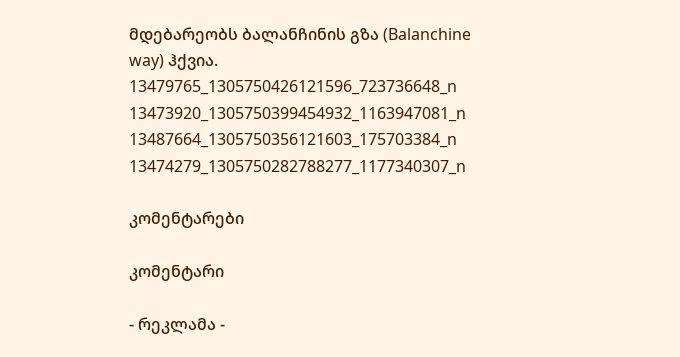მდებარეობს ბალანჩინის გზა (Balanchine way) ჰქვია.
13479765_1305750426121596_723736648_n
13473920_1305750399454932_1163947081_n
13487664_1305750356121603_175703384_n
13474279_1305750282788277_1177340307_n

კომენტარები

კომენტარი

- რეკლამა -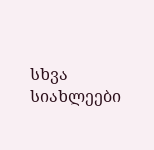სხვა სიახლეები